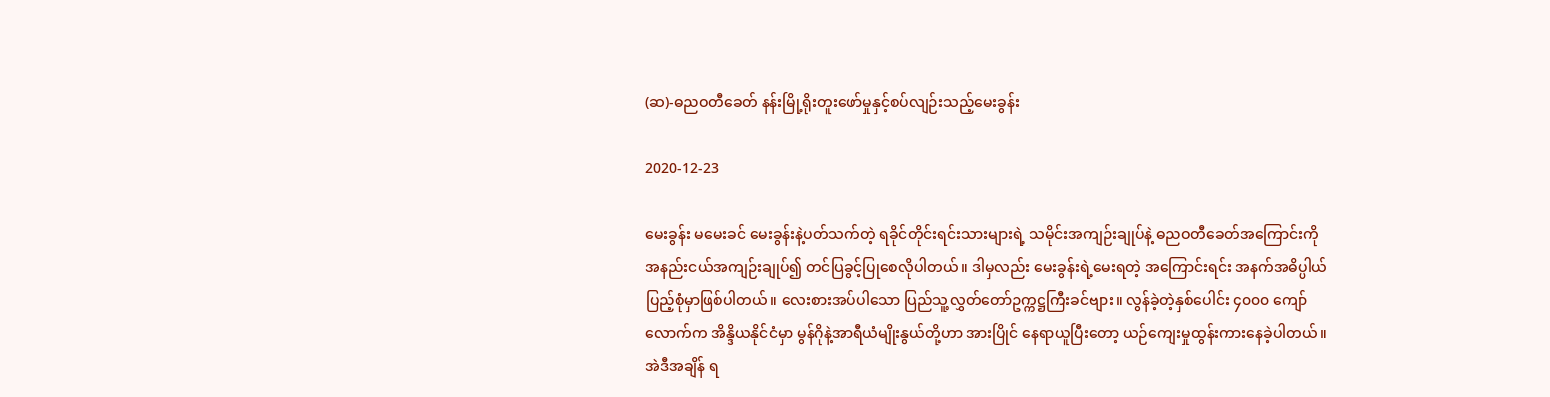(ဆ)-ဓညဝတီခေတ် နန်းမြို့ရိုးတူးဖော်မှုနှင့်စပ်လျဉ်းသည့်မေးခွန်း

2020-12-23

မေးခွန်း မမေးခင် မေးခွန်းနဲ့ပတ်သက်တဲ့ ရခိုင်တိုင်းရင်းသားများရဲ့ သမိုင်းအကျဉ်းချုပ်နဲ့ ဓညဝတီခေတ်အကြောင်းကို အနည်းငယ်အကျဉ်းချုပ်၍ တင်ပြခွင့်ပြုစေလိုပါတယ်။ ဒါမှလည်း မေးခွန်းရဲ့မေးရတဲ့ အကြောင်းရင်း အနက်အဓိပ္ပါယ် ပြည့်စုံမှာဖြစ်ပါတယ်။ လေးစားအပ်ပါသော ပြည်သူ့လွှတ်တော်ဥက္ကဋ္ဌကြီးခင်ဗျား။ လွန်ခဲ့တဲ့နှစ်ပေါင်း ၄၀၀၀ ကျော်လောက်က အိန္ဒိယနိုင်ငံမှာ မွန်ဂိုနဲ့အာရီယံမျိုးနွယ်တို့ဟာ အားပြိုင် နေရာယူပြီးတော့ ယဉ်ကျေးမှုထွန်းကားနေခဲ့ပါတယ်။ အဲဒီအချိန် ရ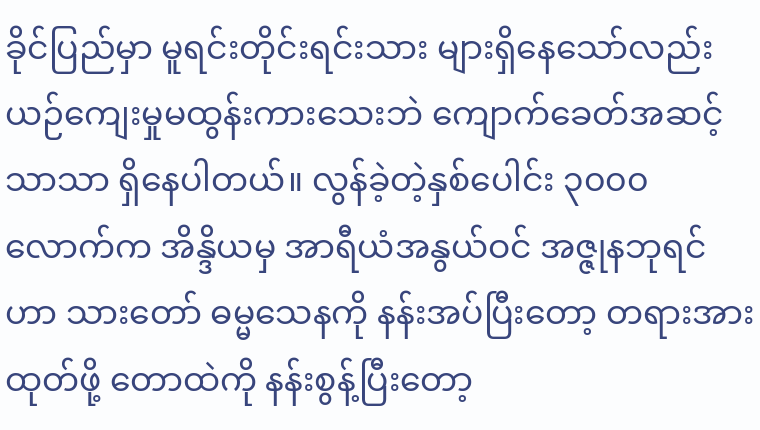ခိုင်ပြည်မှာ မူရင်းတိုင်းရင်းသား များရှိနေသော်လည်း ယဉ်ကျေးမှုမထွန်းကားသေးဘဲ ကျောက်ခေတ်အဆင့်သာသာ ရှိနေပါတယ်။ လွန်ခဲ့တဲ့နှစ်ပေါင်း ၃၀၀၀ လောက်က အိန္ဒိယမှ အာရီယံအနွယ်ဝင် အဇ္ဇုနဘုရင်ဟာ သားတော် ဓမ္မသေနကို နန်းအပ်ပြီးတော့ တရားအားထုတ်ဖို့ တောထဲကို နန်းစွန့်ပြီးတော့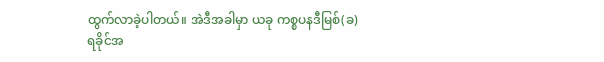ထွက်လာခဲ့ပါတယ်။ အဲဒီအခါမှာ ယခု ကစ္စပနဒီမြစ်(ခ)ရခိုင်အ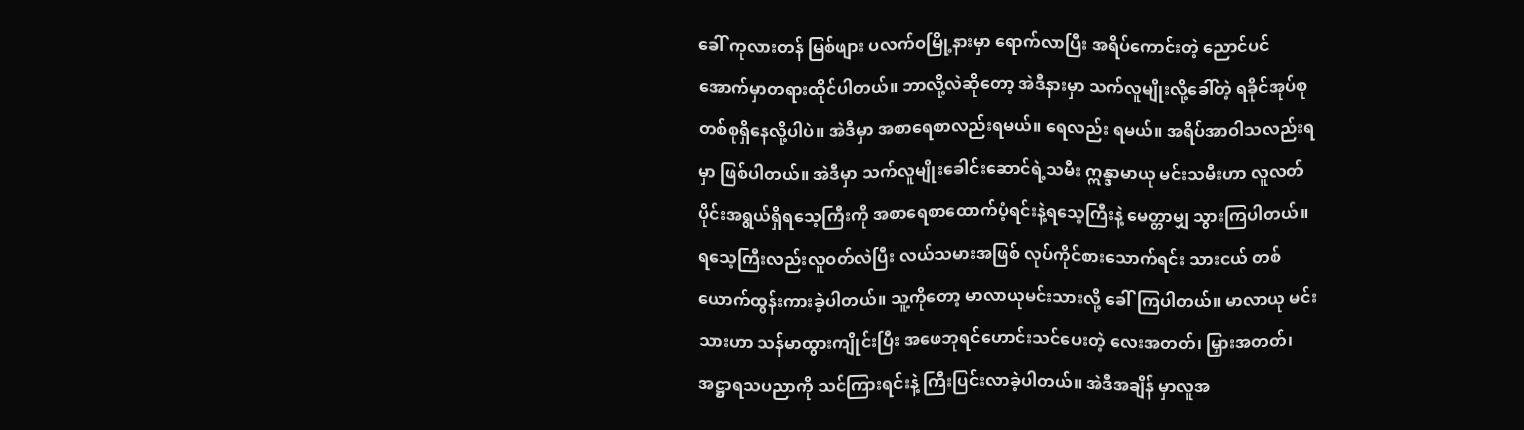ခေါ် ကုလားတန် မြစ်ဖျား ပလက်ဝမြို့နားမှာ ရောက်လာပြီး အရိပ်ကောင်းတဲ့ ညောင်ပင်အောက်မှာတရားထိုင်ပါတယ်။ ဘာလို့လဲဆိုတော့ အဲဒီနားမှာ သက်လူမျိုးလို့ခေါ်တဲ့ ရခိုင်အုပ်စုတစ်စုရှိနေလို့ပါပဲ။ အဲဒီမှာ အစာရေစာလည်းရမယ်။ ရေလည်း ရမယ်။ အရိပ်အာဝါသလည်းရမှာ ဖြစ်ပါတယ်။ အဲဒီမှာ သက်လူမျိုးခေါင်းဆောင်ရဲ့သမီး ဣန္ဒာမာယု မင်းသမီးဟာ လူလတ်ပိုင်းအရွယ်ရှိရသေ့ကြီးကို အစာရေစာထောက်ပံ့ရင်းနဲ့ရသေ့ကြီးနဲ့ မေတ္တာမျှ သွားကြပါတယ်။ ရသေ့ကြီးလည်းလူဝတ်လဲပြီး လယ်သမားအဖြစ် လုပ်ကိုင်စားသောက်ရင်း သားငယ် တစ်ယောက်ထွန်းကားခဲ့ပါတယ်။ သူ့ကိုတော့ မာလာယုမင်းသားလို့ ခေါ်ကြပါတယ်။ မာလာယု မင်းသားဟာ သန်မာထွားကျိုင်းပြီး အဖေဘုရင်ဟောင်းသင်ပေးတဲ့ လေးအတတ်၊ မြှားအတတ်၊ အဋ္ဌာရသပညာကို သင်ကြားရင်းနဲ့ ကြီးပြင်းလာခဲ့ပါတယ်။ အဲဒီအချိန် မှာလူအ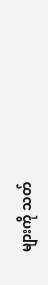များကို သတ်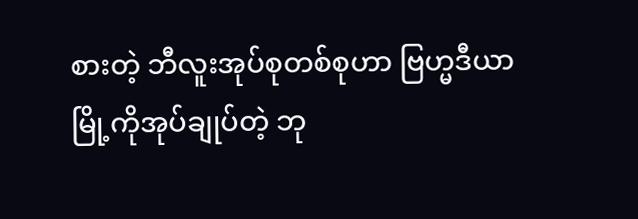စားတဲ့ ဘီလူးအုပ်စုတစ်စုဟာ ဗြဟ္မဒီယာမြို့ကိုအုပ်ချုပ်တဲ့ ဘု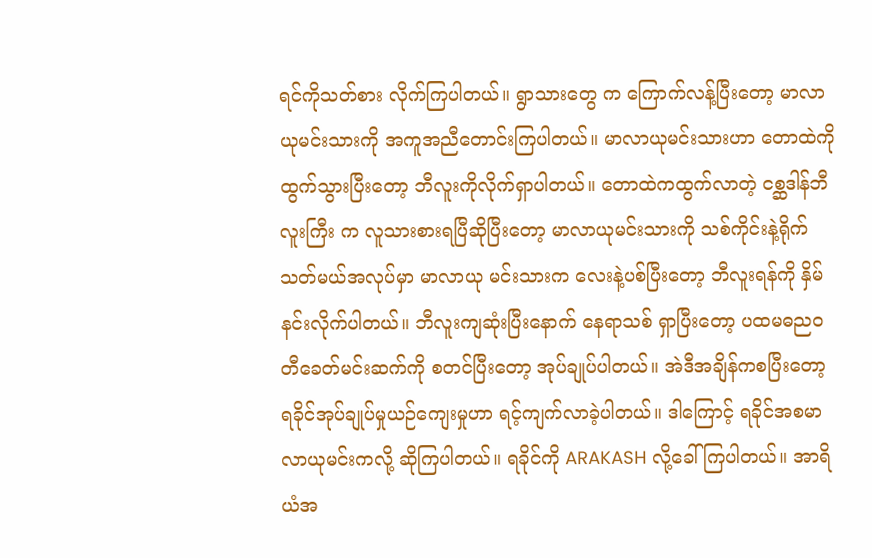ရင်ကိုသတ်စား လိုက်ကြပါတယ်။ ရွာသားတွေ က ကြောက်လန့်ပြီးတော့ မာလာယုမင်းသားကို အကူအညီတောင်းကြပါတယ်။ မာလာယုမင်းသားဟာ တောထဲကို ထွက်သွားပြီးတော့ ဘီလူးကိုလိုက်ရှာပါတယ်။ တောထဲကထွက်လာတဲ့ ငစ္ဆဒါန်ဘီလူးကြီး က လူသားစားရပြီဆိုပြီးတော့ မာလာယုမင်းသားကို သစ်ကိုင်းနဲ့ရိုက်သတ်မယ်အလုပ်မှာ မာလာယု မင်းသားက လေးနဲ့ပစ်ပြီးတော့ ဘီလူးရန်ကို နှိမ်နင်းလိုက်ပါတယ်။ ဘီလူးကျဆုံးပြီးနောက် နေရာသစ် ရှာပြီးတော့ ပထမဓညဝတီခေတ်မင်းဆက်ကို စတင်ပြီးတော့ အုပ်ချုပ်ပါတယ်။ အဲဒီအချိန်ကစပြီးတော့ ရခိုင်အုပ်ချုပ်မှုယဉ်ကျေးမှုဟာ ရင့်ကျက်လာခဲ့ပါတယ်။ ဒါကြောင့် ရခိုင်အစမာလာယုမင်းကလို့ ဆိုကြပါတယ်။ ရခိုင်ကို ARAKASH လို့ခေါ်ကြပါတယ်။ အာရိယံအ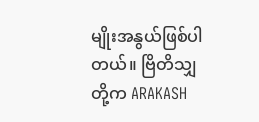မျိုးအနွယ်ဖြစ်ပါတယ်။ ဗြိတိသျှ တို့က ARAKASH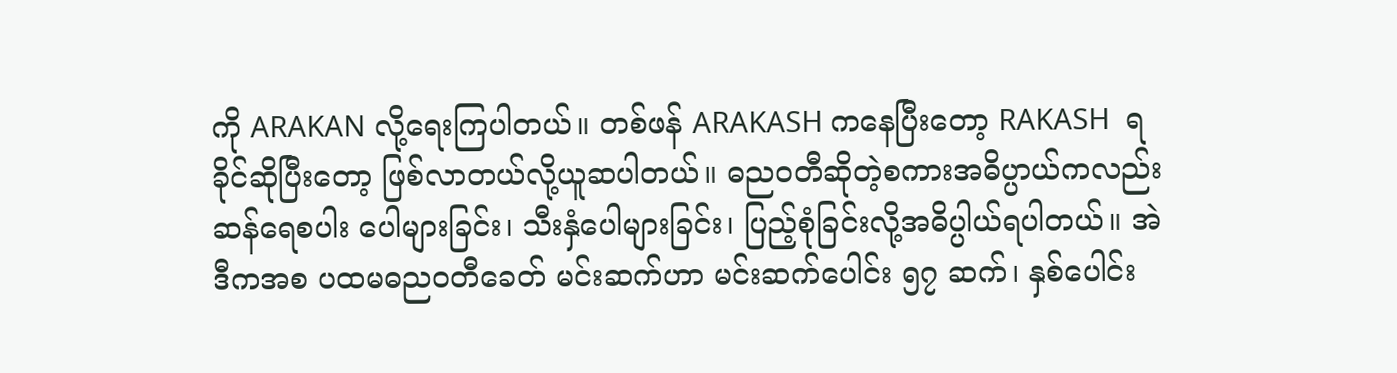ကို ARAKAN လို့ရေးကြပါတယ်။ တစ်ဖန် ARAKASH ကနေပြီးတော့ RAKASH  ရခိုင်ဆိုပြီးတော့ ဖြစ်လာတယ်လို့ယူဆပါတယ်။ ဓညဝတီဆိုတဲ့စကားအဓိပ္ပာယ်ကလည်း ဆန်ရေစပါး ပေါများခြင်း၊ သီးနှံပေါများခြင်း၊ ပြည့်စုံခြင်းလို့အဓိပ္ပါယ်ရပါတယ်။ အဲဒီကအစ ပထမဓညဝတီခေတ် မင်းဆက်ဟာ မင်းဆက်ပေါင်း ၅၇ ဆက်၊ နှစ်ပေါင်း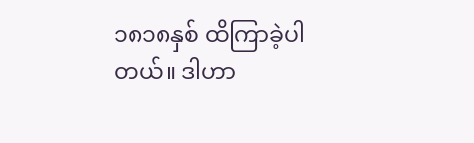၁၈၁၈နှစ် ထိကြာခဲ့ပါတယ်။ ဒါဟာ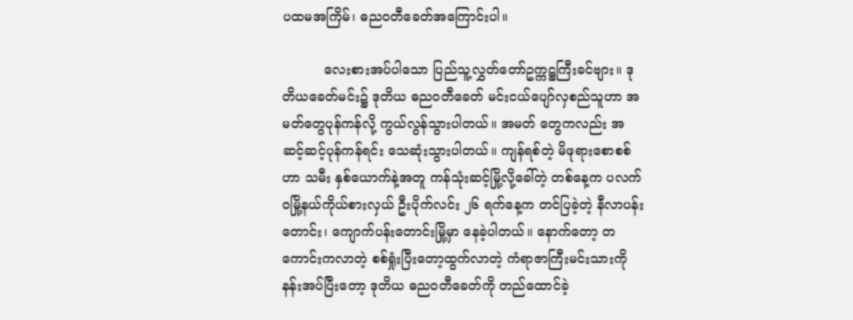ပထမအကြိမ်၊ ဓညဝတီခေတ်အကြောင်းပါ။

          လေးစားအပ်ပါသော ပြည်သူ့လွှတ်တော်ဥက္ကဋ္ဌကြီးခင်ဗျား။ ဒုတိယခေတ်မင်း၌ ဒုတိယ ဓညဝတီခေတ် မင်းငယ်ပျော်လှစည်သူဟာ အမတ်တွေပုန်ကန်လို့ ကွယ်လွန်သွားပါတယ်။ အမတ် တွေကလည်း အဆင့်ဆင့်ပုန်ကန်ရင်း သေဆုံးသွားပါတယ်။ ကျန်ရစ်တဲ့ မိဖုရားစောစစ်ဟာ သမီး နှစ်ယောက်နဲ့အတူ ကန်သုံးဆင့်မြို့လို့ခေါ်တဲ့ တစ်နေ့က ပလက်ဝမြို့နယ်ကိုယ်စားလှယ် ဦးပိုက်လင်း ၂၆ ရက်နေ့က တင်ပြခဲ့တဲ့ နီလာပန်းတောင်း၊ ကျောက်ပန်းတောင်းမြို့မှာ နေခဲ့ပါတယ်။ နောက်တော့ တကောင်းကလာတဲ့ စစ်ရှုံးပြီးတော့ထွက်လာတဲ့ ကံရာဇာကြီးမင်းသားကို နန်းအပ်ပြီးတော့ ဒုတိယ ဓညဝတီခေတ်ကို တည်ထောင်ခဲ့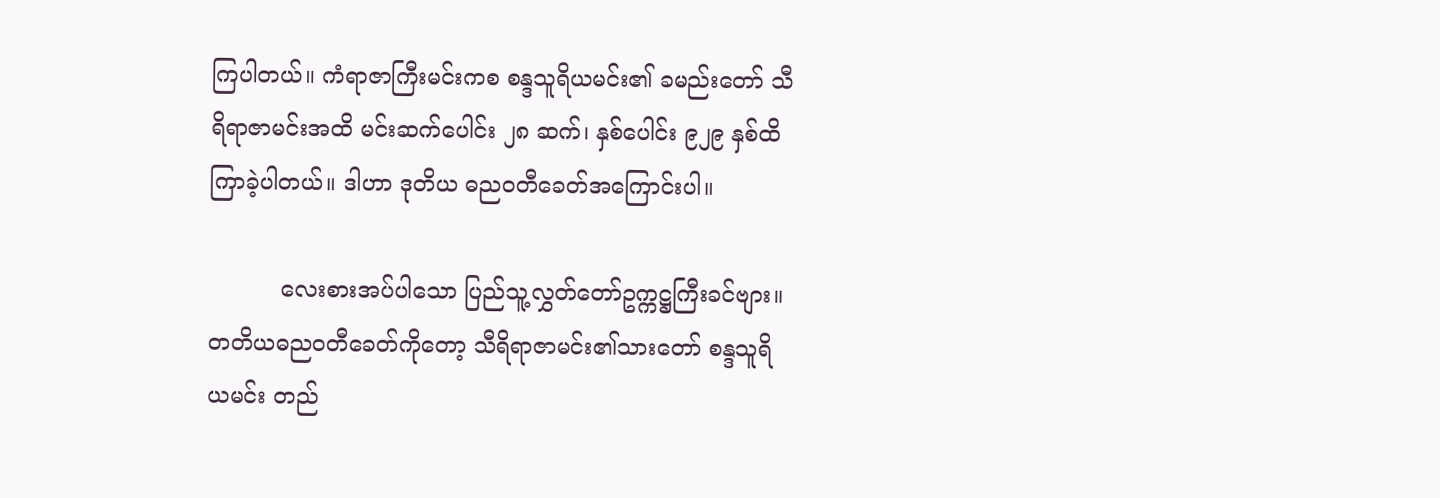ကြပါတယ်။ ကံရာဇာကြီးမင်းကစ စန္ဒသူရိယမင်း၏ ခမည်းတော် သီရိရာဇာမင်းအထိ မင်းဆက်ပေါင်း ၂၈ ဆက်၊ နှစ်ပေါင်း ၉၂၉ နှစ်ထိ ကြာခဲ့ပါတယ်။ ဒါဟာ ဒုတိယ ဓညဝတီခေတ်အကြောင်းပါ။

          လေးစားအပ်ပါသော ပြည်သူ့လွှတ်တော်ဥက္ကဋ္ဌကြီးခင်ဗျား။ တတိယဓညဝတီခေတ်ကိုတော့ သီရိရာဇာမင်း၏သားတော် စန္ဒသူရိယမင်း တည်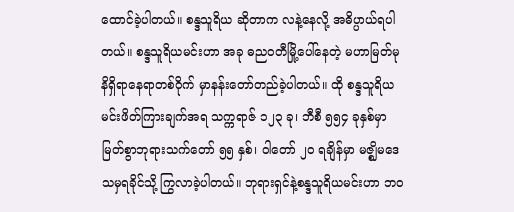ထောင်ခဲ့ပါတယ်။ စန္ဒသူရိယ ဆိုတာက လနဲ့နေလို့ အဓိပ္ပာယ်ရပါတယ်။ စန္ဒသူရိယမင်းဟာ အခု ဓညဝတီမြို့ပေါ်နေတဲ့ မဟာမြတ်မုနိရှိရာနေရာတစ်ဝိုက် မှာနန်းတော်တည်ခဲ့ပါတယ်။ ထို စန္ဒသူရိယမင်းဖိတ်ကြားချက်အရ သက္ကရာဇ် ၁၂၃ ခု၊ ဘီစီ ၅၅၄ ခုနှစ်မှာ မြတ်စွာဘုရားသက်တော် ၅၅ နှစ်၊ ဝါတော် ၂၀ ရချိန်မှာ မဇ္ဈိမဒေသမှရခိုင်သို့ ကြွလာခဲ့ပါတယ်။ ဘုရားရှင်နဲ့စန္ဒသူရိယမင်းဟာ ဘဝ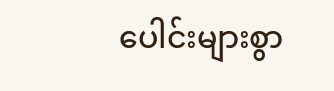ပေါင်းများစွာ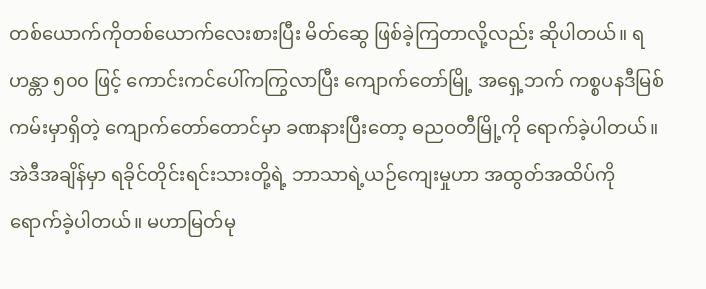တစ်ယောက်ကိုတစ်ယောက်လေးစားပြီး မိတ်ဆွေ ဖြစ်ခဲ့ကြတာလို့လည်း ဆိုပါတယ်။ ရဟန္တာ ၅၀၀ ဖြင့် ကောင်းကင်ပေါ်ကကြွလာပြီး ကျောက်တော်မြို့ အရှေ့ဘက် ကစ္စပနဒီမြစ်ကမ်းမှာရှိတဲ့ ကျောက်တော်တောင်မှာ ခဏနားပြီးတော့ ဓညဝတီမြို့ကို ရောက်ခဲ့ပါတယ်။ အဲဒီအချိန်မှာ ရခိုင်တိုင်းရင်းသားတို့ရဲ့ ဘာသာရဲ့ယဉ်ကျေးမှုဟာ အထွတ်အထိပ်ကို ရောက်ခဲ့ပါတယ်။ မဟာမြတ်မု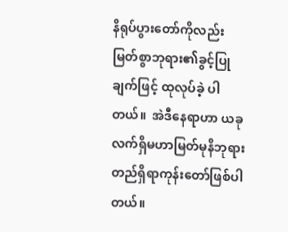နိရုပ်ပွားတော်ကိုလည်း မြတ်စွာဘုရား၏ခွင့်ပြုချက်ဖြင့် ထုလုပ်ခဲ့ ပါတယ်။  အဲဒီနေရာဟာ ယခုလက်ရှိမဟာမြတ်မုနိဘုရား တည်ရှိရာကုန်းတော်ဖြစ်ပါတယ်။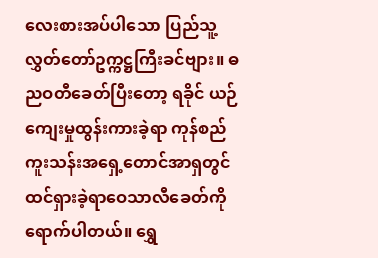လေးစားအပ်ပါသော ပြည်သူ့လွှတ်တော်ဥက္ကဋ္ဌကြီးခင်ဗျား။ ဓညဝတီခေတ်ပြီးတော့ ရခိုင် ယဉ်ကျေးမှုထွန်းကားခဲ့ရာ ကုန်စည်ကူးသန်းအရှေ့တောင်အာရှတွင် ထင်ရှားခဲ့ရာဝေသာလီခေတ်ကို ရောက်ပါတယ်။ ရွှေ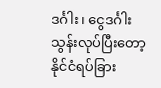ဒင်္ဂါး၊ ငွေဒင်္ဂါးသွန်းလုပ်ပြီးတော့ နိုင်ငံရပ်ခြား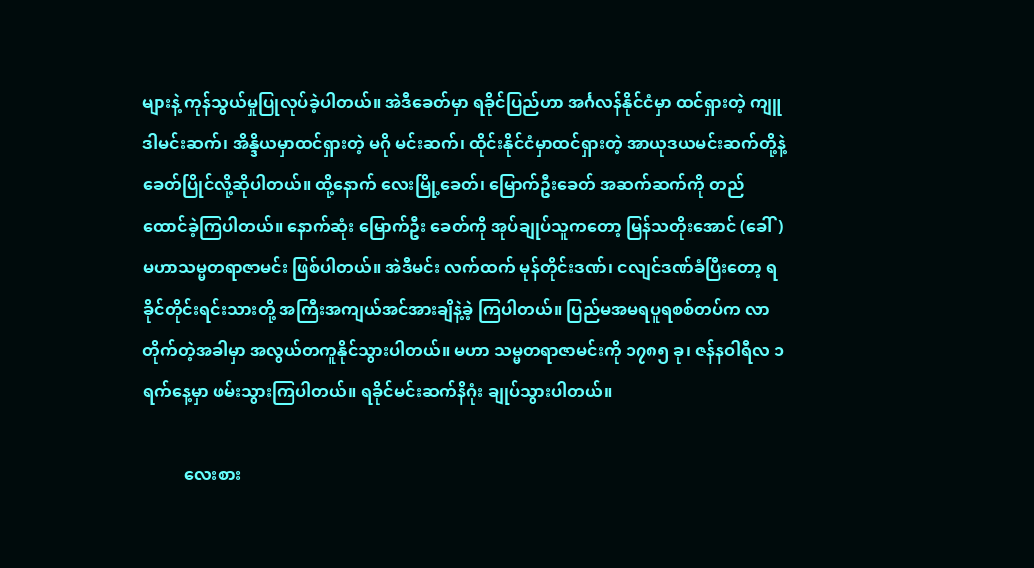များနဲ့ ကုန်သွယ်မှုပြုလုပ်ခဲ့ပါတယ်။ အဲဒီခေတ်မှာ ရခိုင်ပြည်ဟာ အင်္ဂလန်နိုင်ငံမှာ ထင်ရှားတဲ့ ကျူဒါမင်းဆက်၊ အိန္ဒိယမှာထင်ရှားတဲ့ မဂို မင်းဆက်၊ ထိုင်းနိုင်ငံမှာထင်ရှားတဲ့ အာယုဒယမင်းဆက်တို့နဲ့ ခေတ်ပြိုင်လို့ဆိုပါတယ်။ ထို့နောက် လေးမြို့ခေတ်၊ မြောက်ဦးခေတ် အဆက်ဆက်ကို တည်ထောင်ခဲ့ကြပါတယ်။ နောက်ဆုံး မြောက်ဦး ခေတ်ကို အုပ်ချုပ်သူကတော့ မြန်သတိုးအောင် (ခေါ်) မဟာသမ္မတရာဇာမင်း ဖြစ်ပါတယ်။ အဲဒီမင်း လက်ထက် မုန်တိုင်းဒဏ်၊ ငလျင်ဒဏ်ခံပြီးတော့ ရခိုင်တိုင်းရင်းသားတို့ အကြီးအကျယ်အင်အားချိနဲ့ခဲ့ ကြပါတယ်။ ပြည်မအမရပူရစစ်တပ်က လာတိုက်တဲ့အခါမှာ အလွယ်တကူနိုင်သွားပါတယ်။ မဟာ သမ္မတရာဇာမင်းကို ၁၇၈၅ ခု၊ ဇန်နဝါရီလ ၁ ရက်နေ့မှာ ဖမ်းသွားကြပါတယ်။ ရခိုင်မင်းဆက်နိဂုံး ချုပ်သွားပါတယ်။

          လေးစား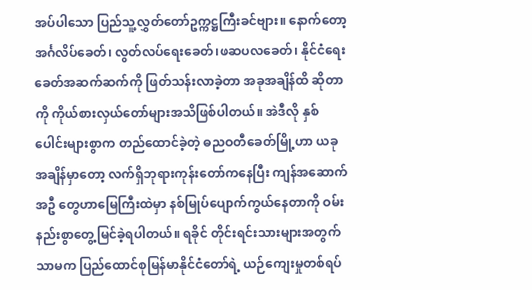အပ်ပါသော ပြည်သူ့လွှတ်တော်ဥက္ကဋ္ဌကြီးခင်ဗျား။ နောက်တော့ အင်္ဂလိပ်ခေတ်၊ လွတ်လပ်ရေးခေတ်၊ဖဆပလခေတ်၊ နိုင်ငံရေးခေတ်အဆက်ဆက်ကို ဖြတ်သန်းလာခဲ့တာ အခုအချိန်ထိ ဆိုတာကို ကိုယ်စားလှယ်တော်များအသိဖြစ်ပါတယ်။ အဲဒီလို နှစ်ပေါင်းများစွာက တည်ထောင်ခဲ့တဲ့ ဓညဝတီခေတ်မြို့ဟာ ယခုအချိန်မှာတော့ လက်ရှိဘုရားကုန်းတော်ကနေပြီး ကျန်အဆောက်အဦ တွေဟာမြေကြီးထဲမှာ နစ်မြုပ်ပျောက်ကွယ်နေတာကို ဝမ်းနည်းစွာတွေ့မြင်ခဲ့ရပါတယ်။ ရခိုင် တိုင်းရင်းသားများအတွက်သာမက ပြည်ထောင်စုမြန်မာနိုင်ငံတော်ရဲ့ ယဉ်ကျေးမှုတစ်ရပ်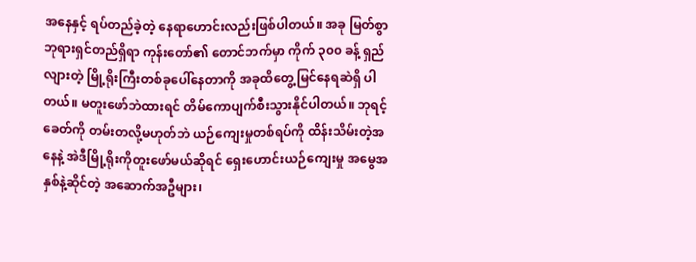အနေနှင့် ရပ်တည်ခဲ့တဲ့ နေရာဟောင်းလည်းဖြစ်ပါတယ်။ အခု မြတ်စွာဘုရားရှင်တည်ရှိရာ ကုန်းတော်၏ တောင်ဘက်မှာ ကိုက် ၃၀၀ ခန့် ရှည်လျားတဲ့ မြို့ရိုးကြီးတစ်ခုပေါ်နေတာကို အခုထိတွေ့မြင်နေရဆဲရှိ ပါတယ်။ မတူးဖော်ဘဲထားရင် တိမ်ကောပျက်စီးသွားနိုင်ပါတယ်။ ဘုရင့်ခေတ်ကို တမ်းတလို့မဟုတ်ဘဲ ယဉ်ကျေးမှုတစ်ရပ်ကို ထိန်းသိမ်းတဲ့အနေနဲ့ အဲဒီမြို့ရိုးကိုတူးဖော်မယ်ဆိုရင် ရှေးဟောင်းယဉ်ကျေးမှု အမွေအနှစ်နဲ့ဆိုင်တဲ့ အဆောက်အဦများ၊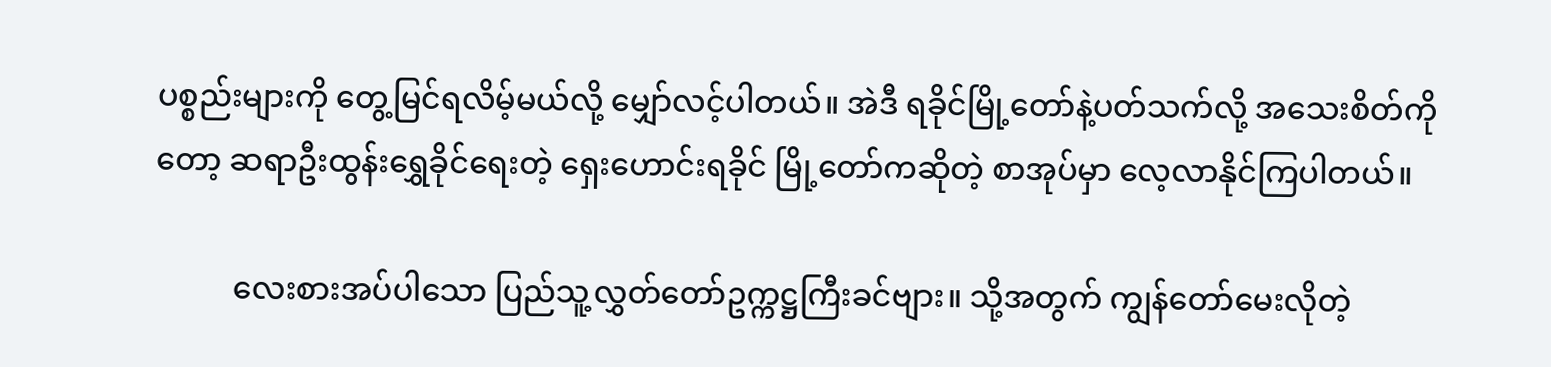ပစ္စည်းများကို တွေ့မြင်ရလိမ့်မယ်လို့ မျှော်လင့်ပါတယ်။ အဲဒီ ရခိုင်မြို့တော်နဲ့ပတ်သက်လို့ အသေးစိတ်ကိုတော့ ဆရာဦးထွန်းရွှေခိုင်ရေးတဲ့ ရှေးဟောင်းရခိုင် မြို့တော်ကဆိုတဲ့ စာအုပ်မှာ လေ့လာနိုင်ကြပါတယ်။

          လေးစားအပ်ပါသော ပြည်သူ့လွှတ်တော်ဥက္ကဋ္ဌကြီးခင်ဗျား။ သို့အတွက် ကျွန်တော်မေးလိုတဲ့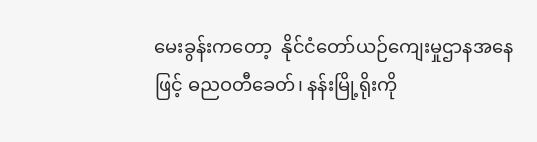မေးခွန်းကတော့  နိုင်ငံတော်ယဉ်ကျေးမှုဌာနအနေဖြင့် ဓညဝတီခေတ်၊ နန်းမြို့ရိုးကို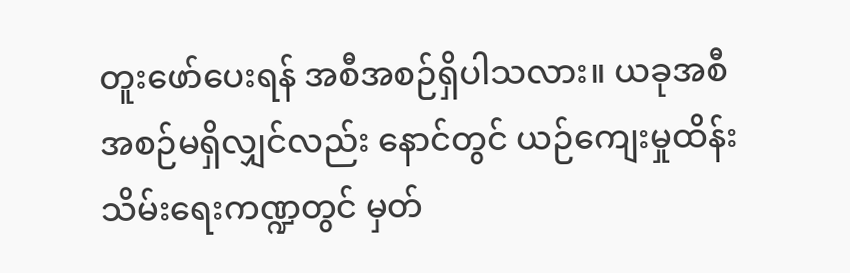တူးဖော်ပေးရန် အစီအစဉ်ရှိပါသလား။ ယခုအစီအစဉ်မရှိလျှင်လည်း နောင်တွင် ယဉ်ကျေးမှုထိန်းသိမ်းရေးကဏ္ဍတွင် မှတ်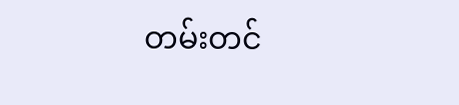တမ်းတင်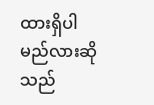ထားရှိပါမည်လားဆိုသည်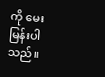ကို မေးမြန်းပါသည်။